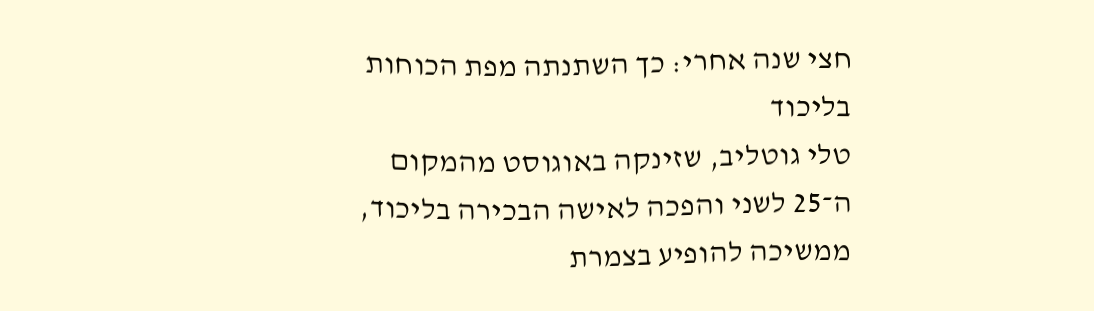חצי שנה אחרי: כך השתנתה מפת הכוחות בליכוד
טלי גוטליב, שזינקה באוגוסט מהמקום ה־25 לשני והפכה לאישה הבכירה בליכוד, ממשיכה להופיע בצמרת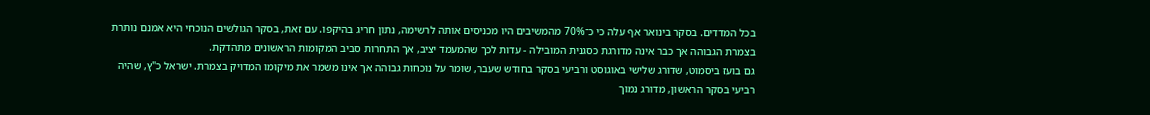בכל המדדים. בסקר בינואר אף עלה כי כ־70% מהמשיבים היו מכניסים אותה לרשימה, נתון חריג בהיקפו. עם זאת, בסקר הגולשים הנוכחי היא אמנם נותרת בצמרת הגבוהה אך כבר אינה מדורגת כסגנית המובילה - עדות לכך שהמעמד יציב, אך התחרות סביב המקומות הראשונים מתהדקת.
גם בועז ביסמוט, שדורג שלישי באוגוסט ורביעי בסקר בחודש שעבר, שומר על נוכחות גבוהה אך אינו משמר את מיקומו המדויק בצמרת. ישראל כ"ץ, שהיה רביעי בסקר הראשון, מדורג נמוך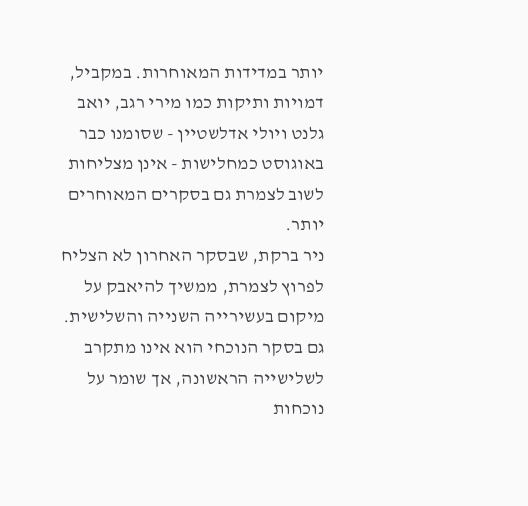יותר במדידות המאוחרות. במקביל, דמויות ותיקות כמו מירי רגב, יואב גלנט ויולי אדלשטיין - שסומנו כבר באוגוסט כמחלישות - אינן מצליחות לשוב לצמרת גם בסקרים המאוחרים יותר.
ניר ברקת, שבסקר האחרון לא הצליח לפרוץ לצמרת, ממשיך להיאבק על מיקום בעשירייה השנייה והשלישית. גם בסקר הנוכחי הוא אינו מתקרב לשלישייה הראשונה, אך שומר על נוכחות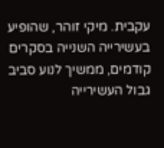עקבית. מיקי זוהר, שהופיע בעשירייה השנייה בסקרים קודמים, ממשיך לנוע סביב גבול העשירייה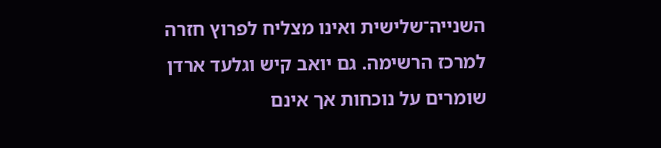השנייה־שלישית ואינו מצליח לפרוץ חזרה למרכז הרשימה. גם יואב קיש וגלעד ארדן שומרים על נוכחות אך אינם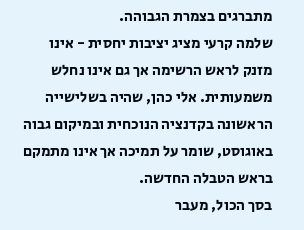מתברגים בצמרת הגבוהה.
שלמה קרעי מציג יציבות יחסית - אינו מזנק לראש הרשימה אך גם אינו נחלש משמעותית. אלי כהן, שהיה בשלישייה הראשונה בקדנציה הנוכחית ובמיקום גבוה באוגוסט, שומר על תמיכה אך אינו מתמקם בראש הטבלה החדשה.
בסך הכול, מעבר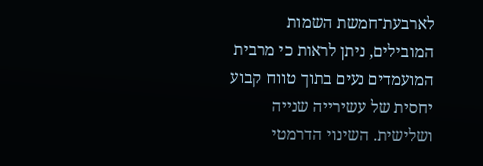לארבעת־חמשת השמות המובילים, ניתן לראות כי מרבית המועמדים נעים בתוך טווח קבוע יחסית של עשירייה שנייה ושלישית. השינוי הדרמטי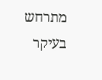מתרחש בעיקר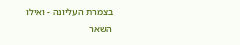בצמרת העליונה - ואילו השאר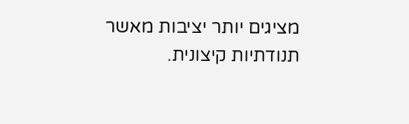מציגים יותר יציבות מאשר תנודתיות קיצונית.